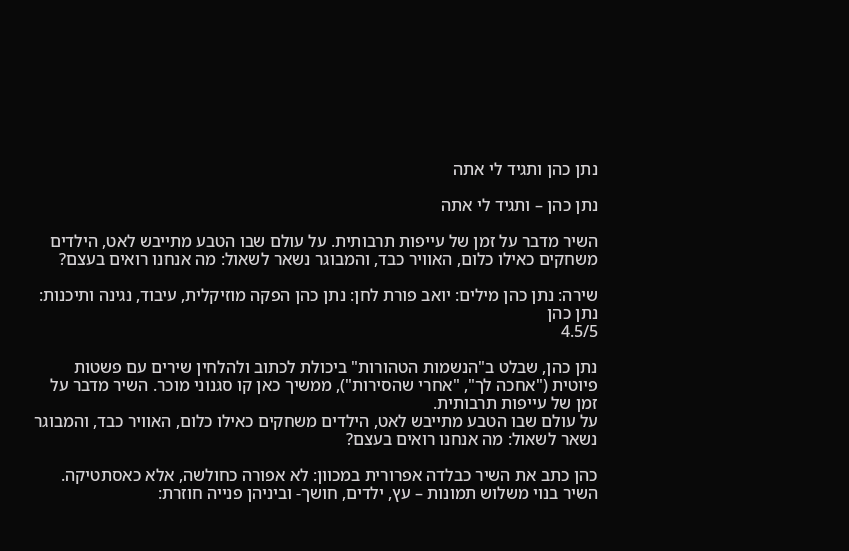נתן כהן ותגיד לי אתה

נתן כהן – ותגיד לי אתה

השיר מדבר על זמן של עייפות תרבותית. על עולם שבו הטבע מתייבש לאט, הילדים משחקים כאילו כלום, האוויר כבד, והמבוגר נשאר לשאול: מה אנחנו רואים בעצם?

שירה: נתן כהן מילים: יואב פורת לחן: נתן כהן הפקה מוזיקלית, עיבוד, נגינה ותיכנות: נתן כהן
4.5/5

נתן כהן, שבלט ב"הנשמות הטהורות" ביכולת לכתוב ולהלחין שירים עם פשטות פיוטית ("אחכה לך", "אחרי שהסירות"), ממשיך כאן קו סגנוני מוכר. השיר מדבר על זמן של עייפות תרבותית.
על עולם שבו הטבע מתייבש לאט, הילדים משחקים כאילו כלום, האוויר כבד, והמבוגר נשאר לשאול: מה אנחנו רואים בעצם?

כהן כתב את השיר כבלדה אפרורית במכוון: לא אפורה כחולשה, אלא כאסתטיקה. השיר בנוי משלוש תמונות – עץ, ילדים, חושך- וביניהן פנייה חוזרת: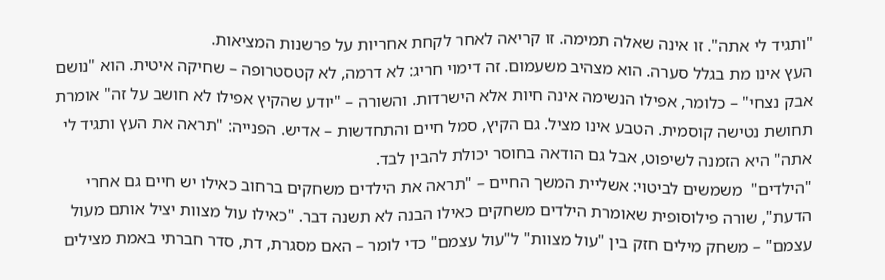"ותגיד לי אתה". זו אינה שאלה תמימה. זו קריאה לאחר לקחת אחריות על פרשנות המציאות.
העץ אינו מת בגלל סערה. הוא מצהיב משעמום. זה דימוי חריג: לא דרמה, לא קטסטרופה – שחיקה איטית. הוא "נושם אבק נצחי" – כלומר, אפילו הנשימה אינה חיות אלא הישרדות. והשורה – "יודע שהקיץ אפילו לא חושב על זה" אומרת תחושת נטישה קוסמית. הטבע אינו מציל. גם הקיץ, סמל חיים והתחדשות – אדיש. הפנייה: "תראה את העץ ותגיד לי אתה" היא הזמנה לשיפוט, אבל גם הודאה בחוסר יכולת להבין לבד.
"הילדים"  משמשים לביטוי: אשליית המשך החיים – "תראה את הילדים משחקים ברחוב כאילו יש חיים גם אחרי הדעת", שורה פילוסופית שאומרת הילדים משחקים כאילו הבנה לא תשנה דבר. "כאילו עול מצוות יציל אותם מעול עצמם" – משחק מילים חזק בין "עול מצוות" ל"עול עצמם" כדי לומר – האם מסגרת, דת, סדר חברתי באמת מצילים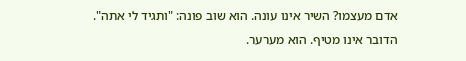אדם מעצמו? השיר אינו עונה. הוא שוב פונה: "ותגיד לי אתה". הדובר אינו מטיף. הוא מערער.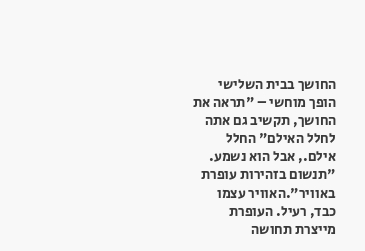החושך בבית השלישי  הופך מוחשי – "תראה את החושך, תקשיב גם אתה לחלל האילם" החלל אילם., אבל הוא נשמע. "תנשום בזהירות עופרת באוויר".האוויר עצמו כבד, רעיל. העופרת מייצרת תחושה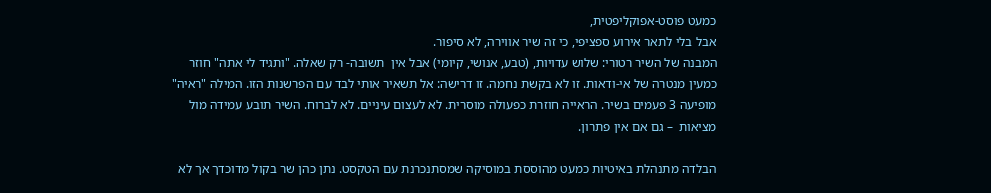כמעט פוסט-אפוקליפטית,
אבל בלי לתאר אירוע ספציפי, כי זה שיר אווירה, לא סיפור.
המבנה של השיר רטורי: שלוש עדויות, (טבע, אנושי, קיומי) אבל אין  תשובה- רק שאלה. "ותגיד לי אתה" חוזר כמעין מנטרה של אי-ודאות. זו לא בקשת נחמה. זו דרישה: אל תשאיר אותי לבד עם הפרשנות הזו. המילה "ראיה" מופיעה 3 פעמים בשיר. הראייה חוזרת כפעולה מוסרית. לא לעצום עיניים. לא לברוח. השיר תובע עמידה מול מציאות  – גם אם אין פתרון.

הבלדה מתנהלת באיטיות כמעט מהוססת במוסיקה שמסתנכרנת עם הטקסט. נתן כהן שר בקול מדוכדך אך לא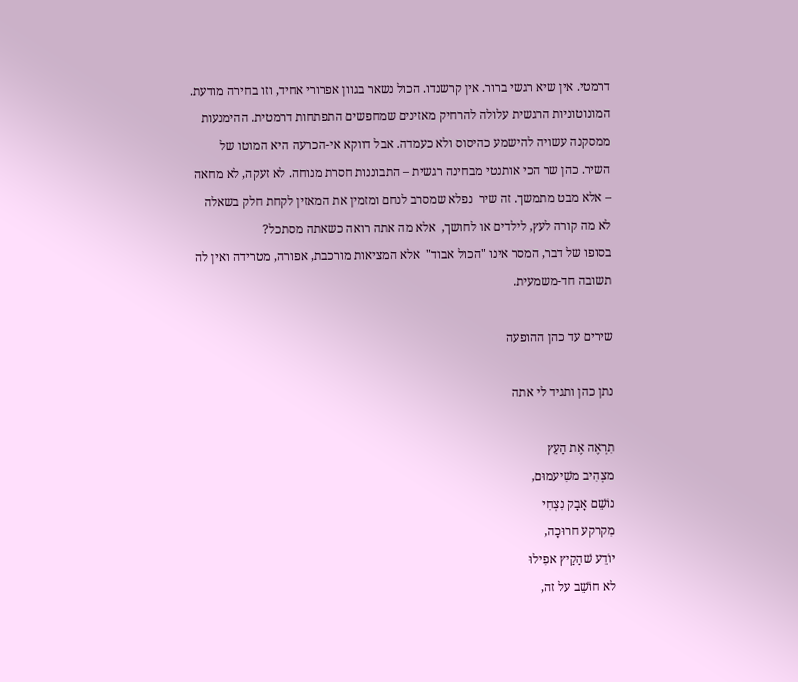דרמטי. אין שיא רגשי ברור. אין קרשנדו. הכול נשאר בגוון אפרורי אחיד, וזו בחירה מודעת. המונוטוניות הרגשית עלולה להרחיק מאזינים שמחפשים התפתחות דרמטית. ההימנעות ממסקנה עשויה להישמע כהיסוס ולא כעמדה. אבל דווקא אי-הכרעה היא המוטו של השיר. כהן שר הכי אותנטי מבחינה רגשית – התבוננות חסרת מנוחה. לא זעקה, לא מחאה – אלא מבט מתמשך. זה שיר  נפלא שמסרב לנחם ומזמין את המאזין לקחת חלק בשאלה לא מה קורה לעץ, לילדים או לחושך,  אלא מה אתה רואה כשאתה מסתכל?
בסופו של דבר, המסר אינו "הכול אבוד"  אלא המציאות מורכבת, אפורה, מטרידה ואין לה תשובה חד-משמעית.

שירים עד כהן ההופעה

נתן כהן ותגיד לי אתה

תִרְאֶה אֶת הַעֵץ
מצְהִיב משִׁיעמוּם,
נוֹשֵׁם אָבָק נִצְחִי
מִקרקע חרוּכָה,
יוֹדֵע שׁהַקַיץ אפִילוּ
לא חוֹשֵׁב על זה,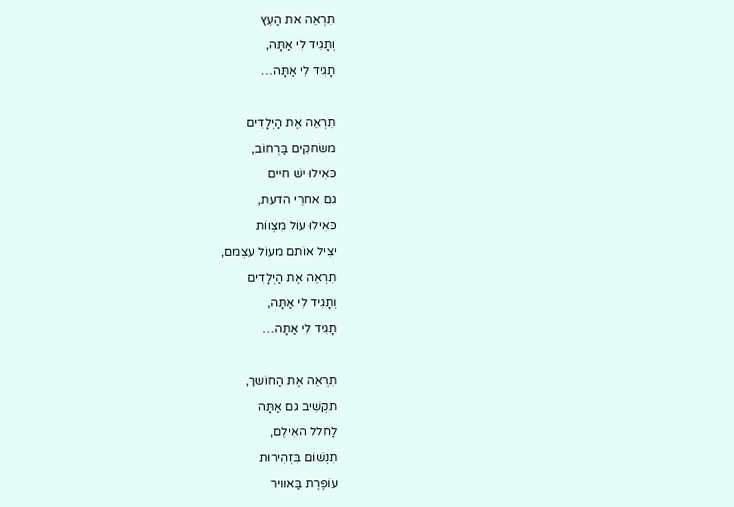תִרְאֵה את הַעֵץ
וְתָגִיד לִי אַתָּה,
תָגִיד לִי אַתָּה…

תִרְאֵה אֶת הַיְלָדִים
משׂחקִים בַּרְחוֹב,
כּאִילוּ ישׁ חיים
גם אחרֵי הדעת,
כּאִילוּ עוֹל מִצְווֹת
יצִיל אוֹתם מעוֹל עצְמם,
תִרְאֵה אֶת הַיְלָדִים
וְתָגִיד לִי אַתָּה,
תָגִיד לִי אַתָּה…

תִרְאֵה אֶת הַחוֹשך,
תקְשִׁיב גם אַתָּה
לַחלל האִילֵם,
תִנְשׁוֹם בִּזְהִירוּת
עוֹפֶרֶת בַּאוויר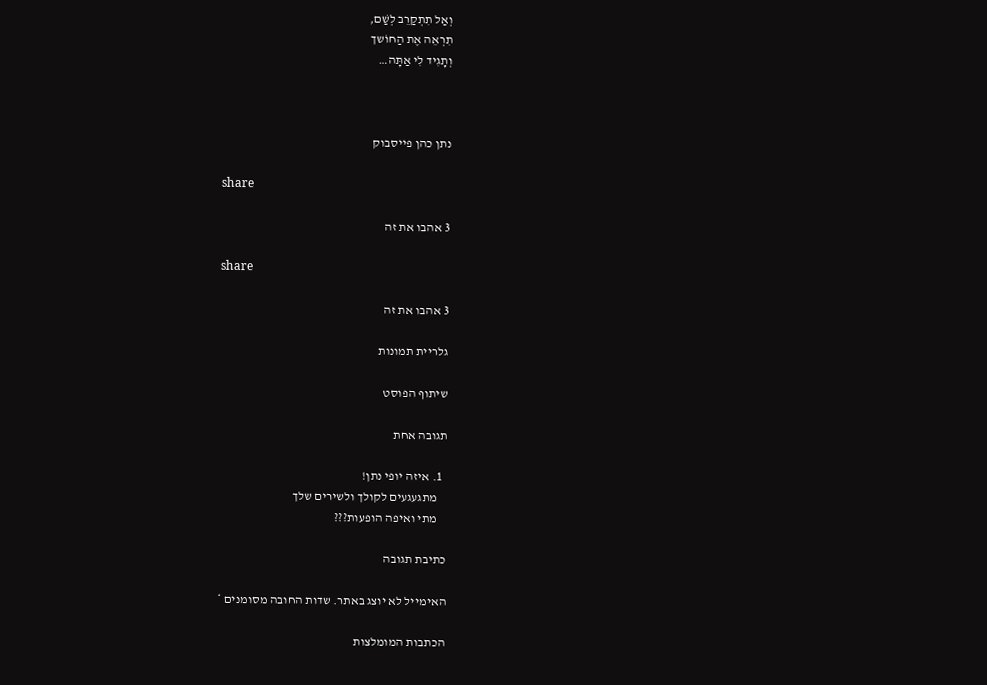וְאַל תִתְקַרֵב לְשַׁם,
תִרְאֵה אֶת הַחוֹשך
וְתָגִיד לִי אַתָּה…



נתן כהן פייסבוק

share

3 אהבו את זה

share

3 אהבו את זה

גלריית תמונות

שיתוף הפוסט

תגובה אחת

  1. איזה יופי נתן!
    מתגעגעים לקולך ולשירים שלך
    מתי ואיפה הופעות???

כתיבת תגובה

האימייל לא יוצג באתר. שדות החובה מסומנים *

הכתבות המומלצות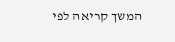המשך קריאה לפי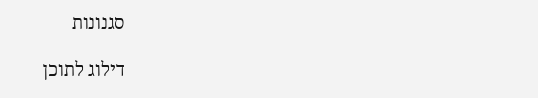סגנונות

דילוג לתוכן